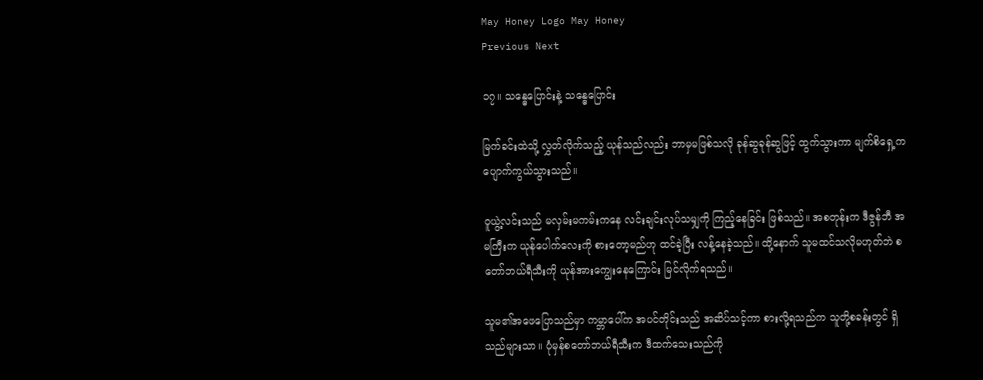May Honey Logo May Honey
Previous Next

၁၇။ သန္ဓေပြောင်းနဲ့ သန္ဓေပြောင်း

မြက်ခင်းထဲသို့ လွှတ်လိုက်သည့် ယုန်သည်လည်း ဘာမှမဖြစ်သလို ခုန်ဆွခုန်ဆွဖြင့် ထွက်သွားကာ မျက်စိရှေ့က ပျောက်ကွယ်သွားသည်။

ဝူယွဲ့လင်းသည် မလှမ်းမကမ်းကနေ လင်းချင်းလုပ်သမျှကို ကြည့်နေခြင်း ဖြစ်သည်။ အစတုန်းက ဒီဇွန်ဘီ အမကြီးက ယုန်ပေါက်လေးကို စားတော့မည်ဟု ထင်ခဲ့ပြီး လန့်နေခဲ့သည်။ ထို့နောက် သူမထင်သလိုမဟုတ်ဘဲ စတော်ဘယ်ရီသီးကို ယုန်အားကျွေးနေကြောင်း မြင်လိုက်ရသည်။

သူမ၏အဖေပြောသည်မှာ ကမ္ဘာပေါ်က အပင်တိုင်းသည် အဆိပ်သင့်ကာ စားလို့ရသည်က သူတို့စခန်းတွင် ရှိသည်များသာ။ ပုံမှန်စတော်ဘယ်ရီသီးက ဒီထက်သေးသည်ကို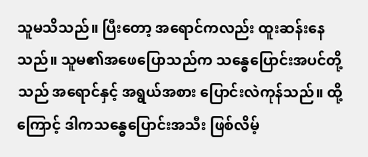သူမသိသည်။ ပြီးတော့ အရောင်ကလည်း ထူးဆန်းနေသည်။ သူမ၏အဖေပြောသည်က သန္ဓေပြောင်းအပင်တို့သည် အရောင်နှင့် အရွယ်အစား ပြောင်းလဲကုန်သည်။ ထို့ကြောင့် ဒါကသန္ဓေပြောင်းအသီး ဖြစ်လိမ့်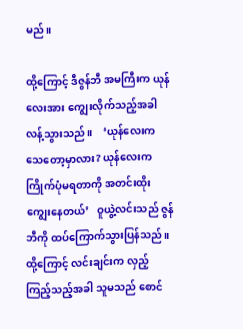မည်။

ထို့ကြောင့် ဒီဇွန်ဘီ အမကြီးက ယုန်လေးအား ကျွေးလိုက်သည့်အခါ လန့်သွားသည်။    ‘ယုန်လေးက သေတော့မှာလား? ယုန်လေးက ကြိုက်ပုံမရတာကို အတင်းထိုးကျွေးနေတယ်’   ဝူယွဲ့လင်းသည် ဇွန်ဘီကို ထပ်ကြောက်သွားပြန်သည်။ ထို့ကြောင့် လင်းချင်းက လှည့်ကြည့်သည့်အခါ သူမသည် စောင်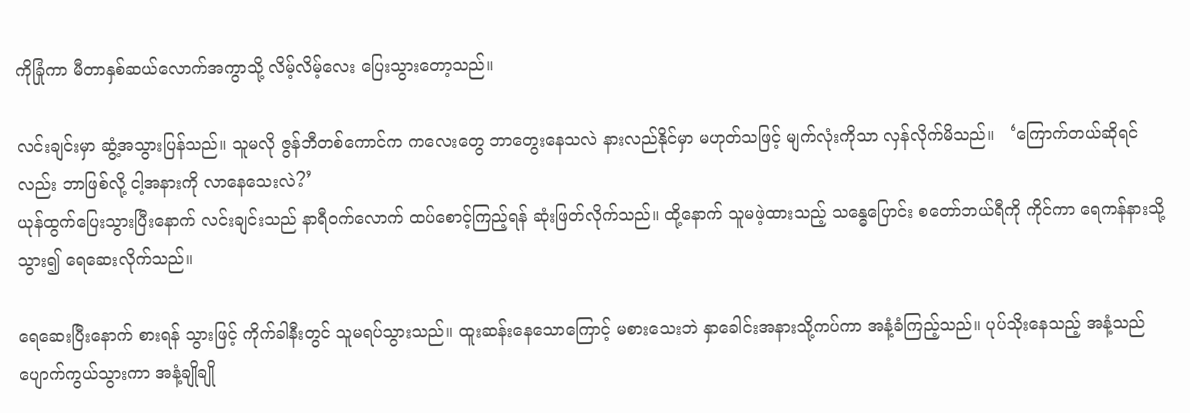ကိုခြုံကာ မီတာနှစ်ဆယ်လောက်အကွာသို့ လိမ့်လိမ့်လေး ပြေးသွားတော့သည်။

လင်းချင်းမှာ ဆွံ့အသွားပြန်သည်။ သူမလို ဇွန်ဘီတစ်ကောင်က ကလေးတွေ ဘာတွေးနေသလဲ နားလည်နိုင်မှာ မဟုတ်သဖြင့် မျက်လုံးကိုသာ လှန်လိုက်မိသည်။   ‘ကြောက်တယ်ဆိုရင်လည်း ဘာဖြစ်လို့ ငါ့အနားကို လာနေသေးလဲ?’
ယုန်ထွက်ပြေးသွားပြီးနောက် လင်းချင်းသည် နာရီဝက်လောက် ထပ်စောင့်ကြည့်ရန် ဆုံးဖြတ်လိုက်သည်။ ထို့နောက် သူမဖဲ့ထားသည့် သန္ဓေပြောင်း စတော်ဘယ်ရီကို ကိုင်ကာ ရေကန်နားသို့သွား၍ ရေဆေးလိုက်သည်။

ရေဆေးပြီးနောက် စားရန် သွားဖြင့် ကိုက်ခါနီးတွင် သူမရပ်သွားသည်။ ထူးဆန်းနေသောကြောင့် မစားသေးဘဲ နှာခေါင်းအနားသို့ကပ်ကာ အနံ့ခံကြည့်သည်။ ပုပ်သိုးနေသည့် အနံ့သည် ပျောက်ကွယ်သွားကာ အနံ့ချိုချို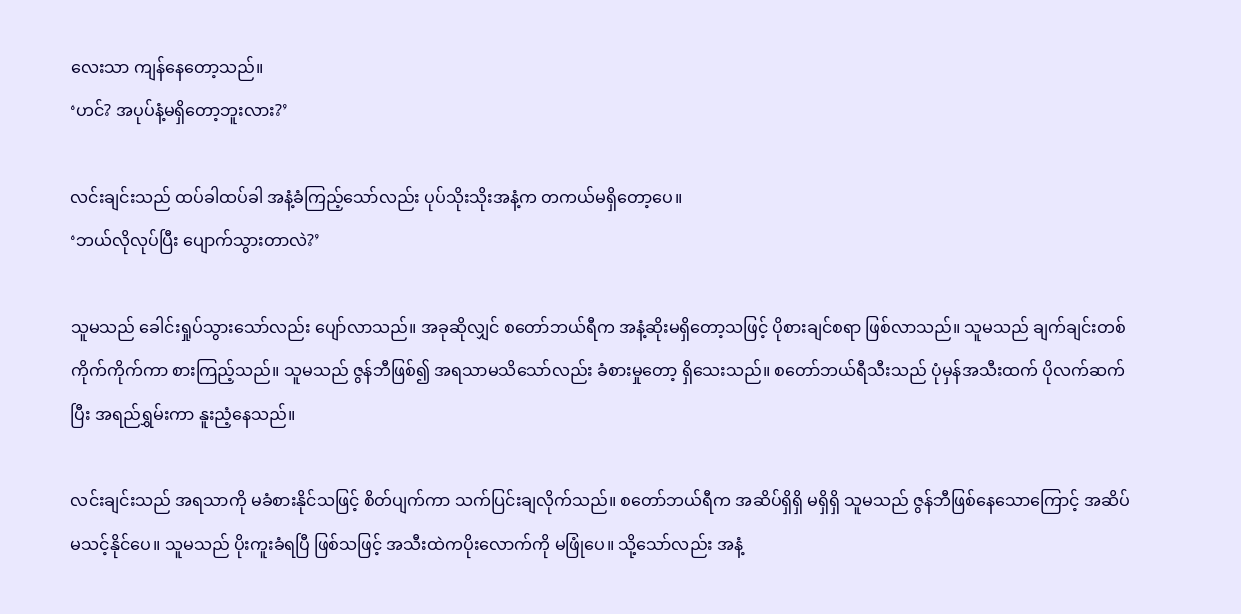လေးသာ ကျန်နေတော့သည်။
‘ဟင်? အပုပ်နံ့မရှိတော့ဘူးလား?’

လင်းချင်းသည် ထပ်ခါထပ်ခါ အနံ့ခံကြည့်သော်လည်း ပုပ်သိုးသိုးအနံ့က တကယ်မရှိတော့ပေ။
‘ဘယ်လိုလုပ်ပြီး ပျောက်သွားတာလဲ?’

သူမသည် ခေါင်းရှုပ်သွားသော်လည်း ပျော်လာသည်။ အခုဆိုလျှင် စတော်ဘယ်ရီက အနံ့ဆိုးမရှိတော့သဖြင့် ပိုစားချင်စရာ ဖြစ်လာသည်။ သူမသည် ချက်ချင်းတစ်ကိုက်ကိုက်ကာ စားကြည့်သည်။ သူမသည် ဇွန်ဘီဖြစ်၍ အရသာမသိသော်လည်း ခံစားမှုတော့ ရှိသေးသည်။ စတော်ဘယ်ရီသီးသည် ပုံမှန်အသီးထက် ပိုလက်ဆက်ပြီး အရည်ရွှမ်းကာ နူးညံ့နေသည်။

လင်းချင်းသည် အရသာကို မခံစားနိုင်သဖြင့် စိတ်ပျက်ကာ သက်ပြင်းချလိုက်သည်။ စတော်ဘယ်ရီက အဆိပ်ရှိရှိ မရှိရှိ သူမသည် ဇွန်ဘီဖြစ်နေသောကြောင့် အဆိပ်မသင့်နိုင်ပေ။ သူမသည် ပိုးကူးခံရပြီ ဖြစ်သဖြင့် အသီးထဲကပိုးလောက်ကို မဖြုံပေ။ သို့သော်လည်း အနံ့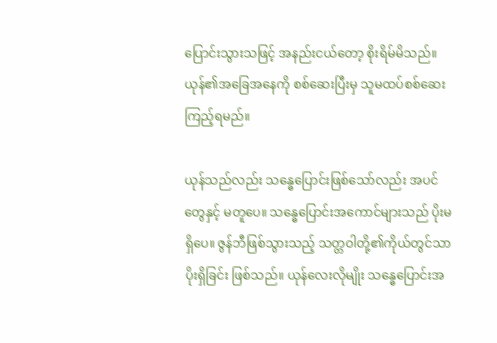ပြောင်းသွားသဖြင့် အနည်းငယ်တော့ စိုးရိမ်မိသည်။ ယုန်၏အခြေအနေကို စစ်ဆေးပြီးမှ သူမထပ်စစ်ဆေးကြည့်ရမည်။

ယုန်သည်လည်း သန္ဓေပြောင်းဖြစ်သော်လည်း အပင်တွေနှင့် မတူပေ။ သန္ဓေပြောင်းအကောင်များသည် ပိုးမရှိပေ။ ဇွန်ဘီဖြစ်သွားသည့် သတ္တဝါတို့၏ကိုယ်တွင်သာ ပိုးရှိခြင်း ဖြစ်သည်။ ယုန်လေးလိုမျိုး သန္ဓေပြောင်းအ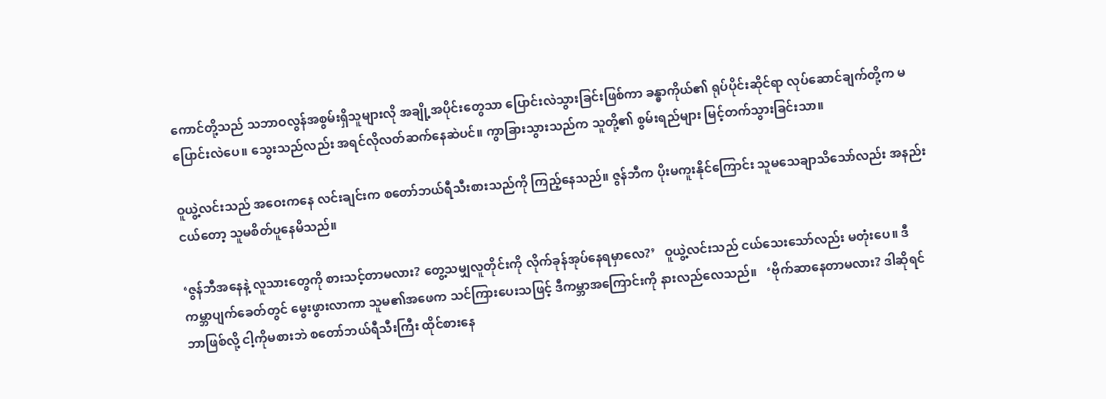ကောင်တို့သည် သဘာဝလွန်အစွမ်းရှိသူများလို အချို့အပိုင်းတွေသာ ပြောင်းလဲသွားခြင်းဖြစ်ကာ ခန္ဓာကိုယ်၏ ရုပ်ပိုင်းဆိုင်ရာ လုပ်ဆောင်ချက်တို့က မပြောင်းလဲပေ။ သွေးသည်လည်း အရင်လိုလတ်ဆက်နေဆဲပင်။ ကွာခြားသွားသည်က သူတို့၏ စွမ်းရည်များ မြင့်တက်သွားခြင်းသာ။

ဝူယွဲ့လင်းသည် အဝေးကနေ လင်းချင်းက စတော်ဘယ်ရီသီးစားသည်ကို ကြည့်နေသည်။ ဇွန်ဘီက ပိုးမကူးနိုင်ကြောင်း သူမသေချာသိသော်လည်း အနည်းငယ်တော့ သူမစိတ်ပူနေမိသည်။

‘ဇွန်ဘီအနေနဲ့ လူသားတွေကို စားသင့်တာမလား? တွေ့သမျှလူတိုင်းကို လိုက်ခုန်အုပ်နေရမှာလေ?’   ဝူယွဲ့လင်းသည် ငယ်သေးသော်လည်း မတုံးပေ။ ဒီကမ္ဘာပျက်ခေတ်တွင် မွေးဖွားလာကာ သူမ၏အဖေက သင်ကြားပေးသဖြင့် ဒီကမ္ဘာအကြောင်းကို နားလည်လေသည်။   ‘ဗိုက်ဆာနေတာမလား? ဒါဆိုရင် ဘာဖြစ်လို့ ငါ့ကိုမစားဘဲ စတော်ဘယ်ရီသီးကြီး ထိုင်စားနေ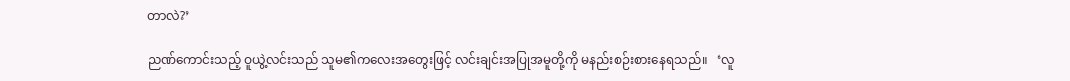တာလဲ?’

ညဏ်ကောင်းသည့် ဝူယွဲ့လင်းသည် သူမ၏ကလေးအတွေးဖြင့် လင်းချင်းအပြုအမူတို့ကို မနည်းစဉ်းစားနေရသည်။   ‘လူ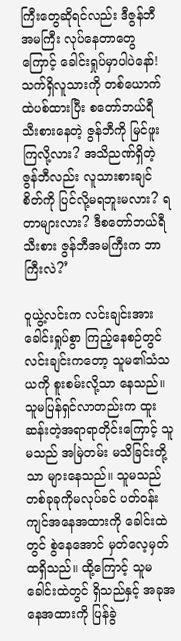ကြီးတွေဆိုရင်လည်း ဒီဇွန်ဘီ  အမကြီး လုပ်နေတာတွေကြောင့် ခေါင်းရှုပ်မှာပါပဲနော်! သက်ရှိလူသားကို တစ်ယောက်ထဲပစ်ထားပြီး စတော်ဘယ်ရီသီးစားနေတဲ့ ဇွန်ဘီကို မြင်ဖူးကြလို့လား? အသိညဏ်ရှိတဲ့ ဇွန်ဘီလည်း လူသားစားချင်စိတ်ကို ပြင်လို့မရဘူးမလား? ရတာများလား? ဒီစတော်ဘယ်ရီသီးစား ဇွန်ဘီအမကြီးက ဘာကြီးလဲ?’

ဝူယွဲ့လင်းက လင်းချင်းအား ခေါင်းရှုပ်စွာ ကြည့်နေစဉ်တွင် လင်းချင်းကတော့ သူမ၏သံသယကို စူးစမ်းလို့သာ နေသည်။ သူမပြန်ရှင်လာတည်းက ထူးဆန်းတဲ့အရာရာတိုင်းကြောင့် သူမသည် အမြဲတမ်း မသိခြင်းတို့သာ များနေသည်။ သူမသည် တစ်ခုခုကိုမလုပ်ခင် ပတ်ဝန်းကျင်အနေအထားကို ခေါင်းထဲတွင် စွဲနေအောင် မှတ်လေ့မှတ်ထရှိသည်။ ထို့ကြောင့် သူမခေါင်းထဲတွင် ရှိသည်နှင့် အခုအနေအထားကို ပြန်ခွဲ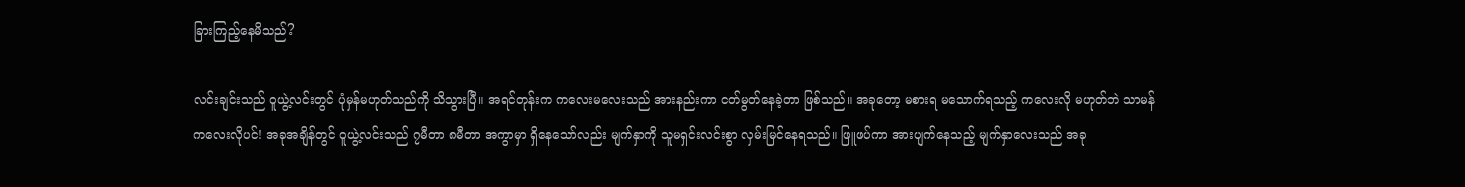ခြားကြည့်နေမိသည်?

လင်းချင်းသည် ဝူယွဲ့လင်းတွင် ပုံမှန်မဟုတ်သည်ကို သိသွားပြီ။ အရင်တုန်းက ကလေးမလေးသည် အားနည်းကာ ငတ်မွတ်နေခဲ့တာ ဖြစ်သည်။ အခုတော့ မစားရ မသောက်ရသည့် ကလေးလို မဟုတ်ဘဲ သာမန်ကလေးလိုပင်! အခုအချိန်တွင် ဝူယွဲ့လင်းသည် ၇မီတာ ၈မီတာ အကွာမှာ ရှိနေသော်လည်း မျက်နှာကို သူမရှင်းလင်းစွာ လှမ်းမြင်နေရသည်။ ဖြူဖပ်ကာ အားပျက်နေသည့် မျက်နှာလေးသည် အခု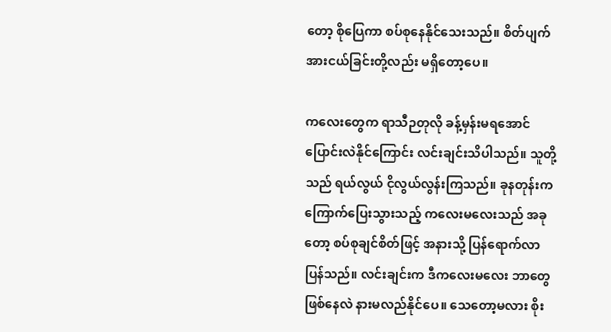တော့ စိုပြေကာ စပ်စုနေနိုင်သေးသည်။ စိတ်ပျက်အားငယ်ခြင်းတို့လည်း မရှိတော့ပေ။

ကလေးတွေက ရာသီဉတုလို ခန့်မှန်းမရအောင် ပြောင်းလဲနိုင်ကြောင်း လင်းချင်းသိပါသည်။ သူတို့သည် ရယ်လွယ် ငိုလွယ်လွန်းကြသည်။ ခုနတုန်းက ကြောက်ပြေးသွားသည့် ကလေးမလေးသည် အခုတော့ စပ်စုချင်စိတ်ဖြင့် အနားသို့ ပြန်ရောက်လာပြန်သည်။ လင်းချင်းက ဒီကလေးမလေး ဘာတွေဖြစ်နေလဲ နားမလည်နိုင်ပေ။ သေတော့မလား စိုး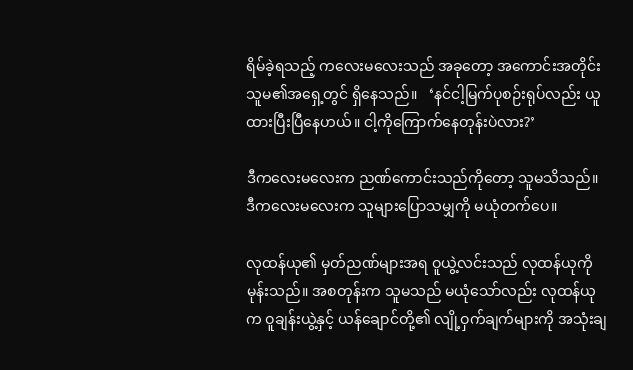ရိမ်ခဲ့ရသည့် ကလေးမလေးသည် အခုတော့ အကောင်းအတိုင်း သူမ၏အရှေ့တွင် ရှိနေသည်။   ‘နင်ငါ့မြက်ပုစဉ်းရုပ်လည်း ယူထားပြီးပြီနေဟယ်။ ငါ့ကိုကြောက်နေတုန်းပဲလား?’

ဒီကလေးမလေးက ညဏ်ကောင်းသည်ကိုတော့ သူမသိသည်။ ဒီကလေးမလေးက သူများပြောသမျှကို မယုံတက်ပေ။

လုထန်ယု၏ မှတ်ညဏ်များအရ ဝူယွဲ့လင်းသည် လုထန်ယုကို မုန်းသည်။ အစတုန်းက သူမသည် မယုံသော်လည်း လုထန်ယုက ဝူချန်းယွဲ့နှင့် ယန်ချောင်တို့၏ လျို့ဝှက်ချက်များကို အသုံးချ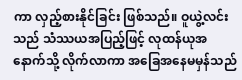ကာ လှည့်စားနိုင်ခြင်း ဖြစ်သည်။ ဝူယွဲ့လင်းသည် သံဿယအပြည့်ဖြင့် လုထန်ယုအနောက်သို့ လိုက်လာကာ အခြေအနေမမှန်သည်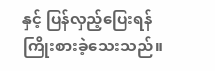နှင့် ပြန်လှည့်ပြေးရန် ကြိုးစားခဲ့သေးသည်။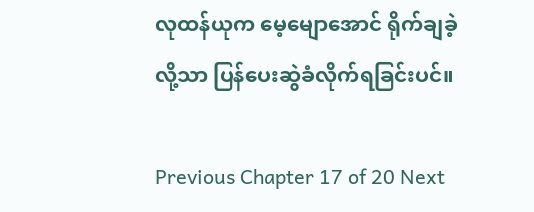လုထန်ယုက မေ့မျောအောင် ရိုက်ချခဲ့လို့သာ ပြန်ပေးဆွဲခံလိုက်ရခြင်းပင်။

Previous Chapter 17 of 20 Next